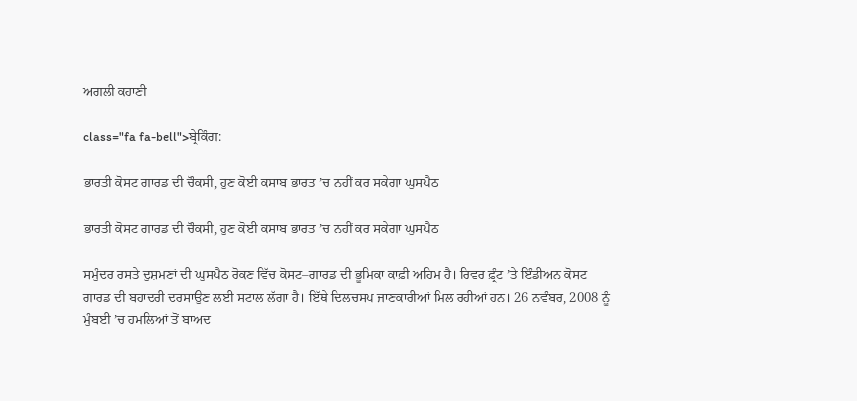ਅਗਲੀ ਕਹਾਣੀ

class="fa fa-bell">ਬ੍ਰੇਕਿੰਗ:

ਭਾਰਤੀ ਕੋਸਟ ਗਾਰਡ ਦੀ ਚੌਕਸੀ, ਹੁਣ ਕੋਈ ਕਸਾਬ ਭਾਰਤ ’ਚ ਨਹੀਂ ਕਰ ਸਕੇਗਾ ਘੁਸਪੈਠ

ਭਾਰਤੀ ਕੋਸਟ ਗਾਰਡ ਦੀ ਚੌਕਸੀ, ਹੁਣ ਕੋਈ ਕਸਾਬ ਭਾਰਤ ’ਚ ਨਹੀਂ ਕਰ ਸਕੇਗਾ ਘੁਸਪੈਠ

ਸਮੁੰਦਰ ਰਸਤੇ ਦੁਸ਼ਮਣਾਂ ਦੀ ਘੁਸਪੈਠ ਰੋਕਣ ਵਿੱਚ ਕੋਸਟ–ਗਾਰਡ ਦੀ ਭੂਮਿਕਾ ਕਾਫ਼ੀ ਅਹਿਮ ਹੈ। ਰਿਵਰ ਫ਼੍ਰੰਟ ’ਤੇ ਇੰਡੀਅਨ ਕੋਸਟ ਗਾਰਡ ਦੀ ਬਹਾਦਰੀ ਦਰਸਾਉਣ ਲਈ ਸਟਾਲ ਲੱਗਾ ਹੈ। ਇੱਥੇ ਦਿਲਚਸਪ ਜਾਣਕਾਰੀਆਂ ਮਿਲ ਰਹੀਆਂ ਹਨ। 26 ਨਵੰਬਰ, 2008 ਨੂੰ ਮੁੰਬਈ ’ਚ ਹਮਲਿਆਂ ਤੋਂ ਬਾਅਦ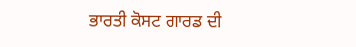ਭਾਰਤੀ ਕੋਸਟ ਗਾਰਡ ਦੀ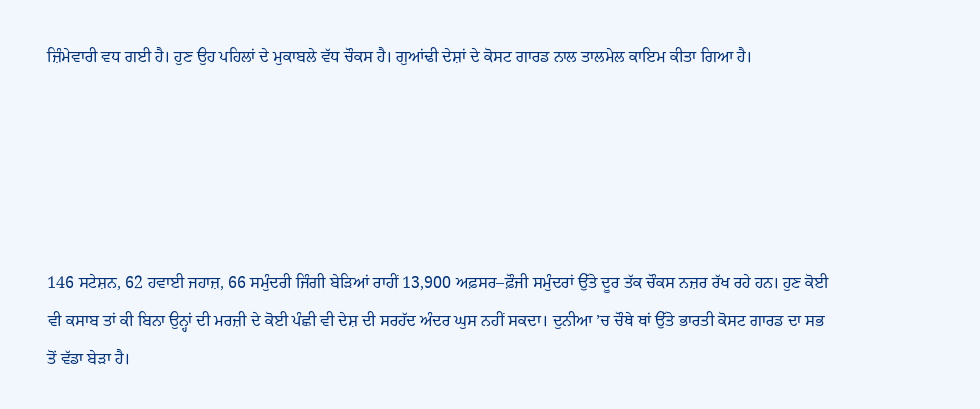ਜ਼ਿੰਮੇਵਾਰੀ ਵਧ ਗਈ ਹੈ। ਹੁਣ ਉਹ ਪਹਿਲਾਂ ਦੇ ਮੁਕਾਬਲੇ ਵੱਧ ਚੌਕਸ ਹੈ। ਗੁਆਂਢੀ ਦੇਸ਼ਾਂ ਦੇ ਕੋਸਟ ਗਾਰਡ ਨਾਲ ਤਾਲਮੇਲ ਕਾਇਮ ਕੀਤਾ ਗਿਆ ਹੈ।





146 ਸਟੇਸ਼ਨ, 62 ਹਵਾਈ ਜਹਾਜ਼, 66 ਸਮੁੰਦਰੀ ਜਿੰਗੀ ਬੇੜਿਆਂ ਰਾਹੀਂ 13,900 ਅਫ਼ਸਰ–ਫ਼ੌਜੀ ਸਮੁੰਦਰਾਂ ਉੱਤੇ ਦੂਰ ਤੱਕ ਚੌਕਸ ਨਜ਼ਰ ਰੱਖ ਰਹੇ ਹਨ। ਹੁਣ ਕੋਈ ਵੀ ਕਸਾਬ ਤਾਂ ਕੀ ਬਿਨਾ ਉਨ੍ਹਾਂ ਦੀ ਮਰਜ਼ੀ ਦੇ ਕੋਈ ਪੰਛੀ ਵੀ ਦੇਸ਼ ਦੀ ਸਰਹੱਦ ਅੰਦਰ ਘੁਸ ਨਹੀਂ ਸਕਦਾ। ਦੁਨੀਆ ’ਚ ਚੌਥੇ ਥਾਂ ਉੱਤੇ ਭਾਰਤੀ ਕੋਸਟ ਗਾਰਡ ਦਾ ਸਭ ਤੋਂ ਵੱਡਾ ਬੇੜਾ ਹੈ।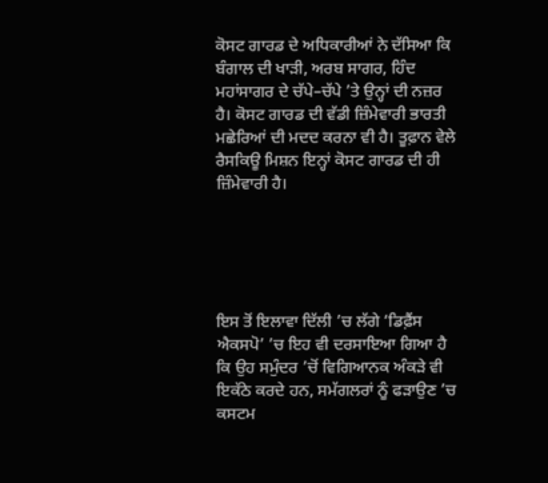ਕੋਸਟ ਗਾਰਡ ਦੇ ਅਧਿਕਾਰੀਆਂ ਨੇ ਦੱਸਿਆ ਕਿ ਬੰਗਾਲ ਦੀ ਖਾੜੀ, ਅਰਬ ਸਾਗਰ, ਹਿੰਦ ਮਹਾਂਸਾਗਰ ਦੇ ਚੱਪੇ–ਚੱਪੇ ’ਤੇ ਉਨ੍ਹਾਂ ਦੀ ਨਜ਼ਰ ਹੈ। ਕੋਸਟ ਗਾਰਡ ਦੀ ਵੱਡੀ ਜ਼ਿੰਮੇਵਾਰੀ ਭਾਰਤੀ ਮਛੇਰਿਆਂ ਦੀ ਮਦਦ ਕਰਨਾ ਵੀ ਹੈ। ਤੂਫ਼ਾਨ ਵੇਲੇ ਰੈਸਕਿਊ ਮਿਸ਼ਨ ਇਨ੍ਹਾਂ ਕੋਸਟ ਗਾਰਡ ਦੀ ਹੀ ਜ਼ਿੰਮੇਵਾਰੀ ਹੈ।





ਇਸ ਤੋਂ ਇਲਾਵਾ ਦਿੱਲੀ ’ਚ ਲੱਗੇ ‘ਡਿਫ਼ੈਂਸ ਐਕਸਪੋ’ ’ਚ ਇਹ ਵੀ ਦਰਸਾਇਆ ਗਿਆ ਹੈ ਕਿ ਉਹ ਸਮੁੰਦਰ ’ਚੋਂ ਵਿਗਿਆਨਕ ਅੰਕੜੇ ਵੀ ਇਕੱਠੇ ਕਰਦੇ ਹਨ, ਸਮੱਗਲਰਾਂ ਨੂੰ ਫੜਾਉਣ ’ਚ ਕਸਟਮ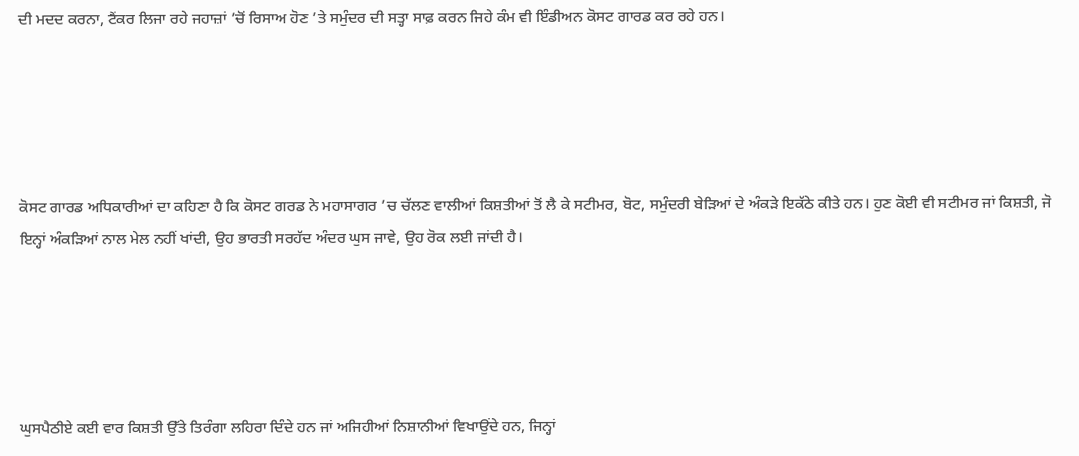ਦੀ ਮਦਦ ਕਰਨਾ, ਟੈਂਕਰ ਲਿਜਾ ਰਹੇ ਜਹਾਜ਼ਾਂ ’ਚੋਂ ਰਿਸਾਅ ਹੋਣ ’ਤੇ ਸਮੁੰਦਰ ਦੀ ਸਤ੍ਹਾ ਸਾਫ਼ ਕਰਨ ਜਿਹੇ ਕੰਮ ਵੀ ਇੰਡੀਅਨ ਕੋਸਟ ਗਾਰਡ ਕਰ ਰਹੇ ਹਨ।





ਕੋਸਟ ਗਾਰਡ ਅਧਿਕਾਰੀਆਂ ਦਾ ਕਹਿਣਾ ਹੈ ਕਿ ਕੋਸਟ ਗਰਡ ਨੇ ਮਹਾਸਾਗਰ ’ਚ ਚੱਲਣ ਵਾਲੀਆਂ ਕਿਸ਼ਤੀਆਂ ਤੋਂ ਲੈ ਕੇ ਸਟੀਮਰ, ਬੋਟ, ਸਮੁੰਦਰੀ ਬੇੜਿਆਂ ਦੇ ਅੰਕੜੇ ਇਕੱਠੇ ਕੀਤੇ ਹਨ। ਹੁਣ ਕੋਈ ਵੀ ਸਟੀਮਰ ਜਾਂ ਕਿਸ਼ਤੀ, ਜੋ ਇਨ੍ਹਾਂ ਅੰਕੜਿਆਂ ਨਾਲ ਮੇਲ ਨਹੀਂ ਖਾਂਦੀ, ਉਹ ਭਾਰਤੀ ਸਰਹੱਦ ਅੰਦਰ ਘੁਸ ਜਾਵੇ, ਉਹ ਰੋਕ ਲਈ ਜਾਂਦੀ ਹੈ।





ਘੁਸਪੈਠੀਏ ਕਈ ਵਾਰ ਕਿਸ਼ਤੀ ਉੱਤੇ ਤਿਰੰਗਾ ਲਹਿਰਾ ਦਿੰਦੇ ਹਨ ਜਾਂ ਅਜਿਹੀਆਂ ਨਿਸ਼ਾਨੀਆਂ ਵਿਖਾਉਂਦੇ ਹਨ, ਜਿਨ੍ਹਾਂ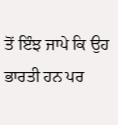ਤੋਂ ਇੰਝ ਜਾਪੇ ਕਿ ਉਹ ਭਾਰਤੀ ਹਨ ਪਰ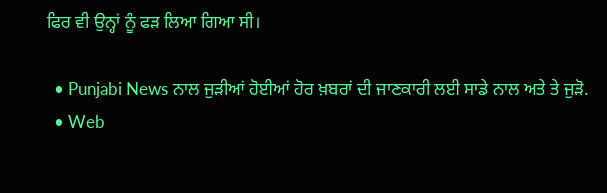ਫਿਰ ਵੀ ਉਨ੍ਹਾਂ ਨੂੰ ਫੜ ਲਿਆ ਗਿਆ ਸੀ।

  • Punjabi News ਨਾਲ ਜੁੜੀਆਂ ਹੋਈਆਂ ਹੋਰ ਖ਼ਬਰਾਂ ਦੀ ਜਾਣਕਾਰੀ ਲਈ ਸਾਡੇ ਨਾਲ ਅਤੇ ਤੇ ਜੁੜੋ.
  • Web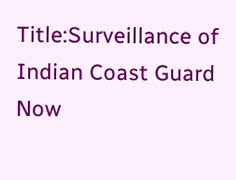Title:Surveillance of Indian Coast Guard Now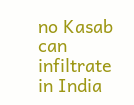no Kasab can infiltrate in India